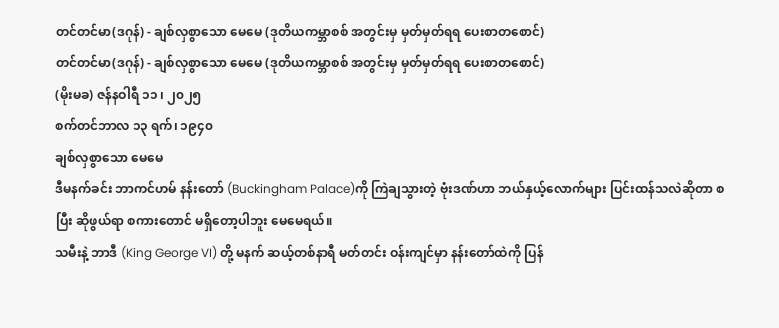တင်တင်မာ(ဒဂုန်) - ချစ်လှစွာသော မေမေ (ဒုတိယကမ္ဘာစစ် အတွင်းမှ မှတ်မှတ်ရရ ပေးစာတစောင်)
တင်တင်မာ(ဒဂုန်) - ချစ်လှစွာသော မေမေ (ဒုတိယကမ္ဘာစစ် အတွင်းမှ မှတ်မှတ်ရရ ပေးစာတစောင်)
(မိုးမခ) ဇန်နဝါရီ ၁၁ ၊ ၂၀၂၅
စက်တင်ဘာလ ၁၃ ရက်၊ ၁၉၄၀
ချစ်လှစွာသော မေမေ
ဒီမနက်ခင်း ဘာကင်ဟမ် နန်းတော် (Buckingham Palace)ကို ကြဲချသွားတဲ့ ဗုံးဒဏ်ဟာ ဘယ်နှယ့်လောက်များ ပြင်းထန်သလဲဆိုတာ စပြီး ဆိုဖွယ်ရာ စကားတောင် မရှိတော့ပါဘူး မေမေရယ်။
သမီးနဲ့ ဘာဒီ (King George VI) တို့ မနက် ဆယ့်တစ်နာရီ မတ်တင်း ဝန်းကျင်မှာ နန်းတော်ထဲကို ပြန်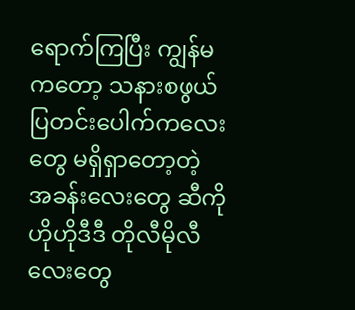ရောက်ကြပြီး ကျွန်မကတော့ သနားစဖွယ် ပြတင်းပေါက်ကလေးတွေ မရှိရှာတော့တဲ့ အခန်းလေးတွေ ဆီကို ဟိုဟိုဒီဒီ တိုလီမိုလီလေးတွေ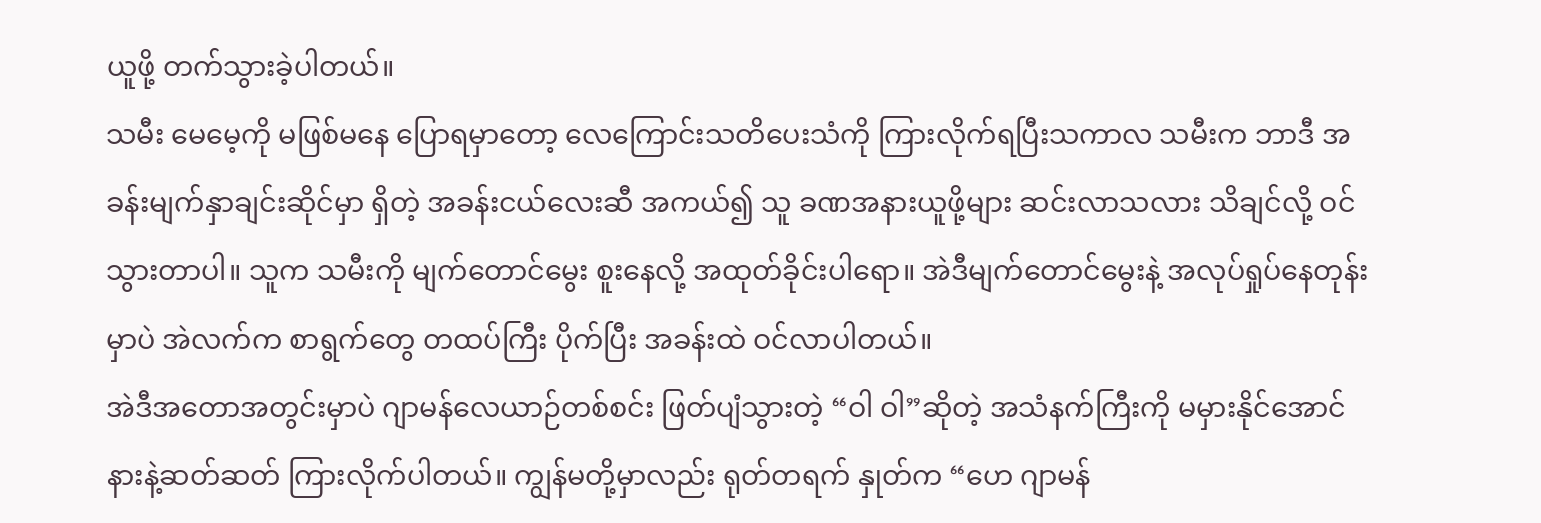ယူဖို့ တက်သွားခဲ့ပါတယ်။
သမီး မေမေ့ကို မဖြစ်မနေ ပြောရမှာတော့ လေကြောင်းသတိပေးသံကို ကြားလိုက်ရပြီးသကာလ သမီးက ဘာဒီ အခန်းမျက်နှာချင်းဆိုင်မှာ ရှိတဲ့ အခန်းငယ်လေးဆီ အကယ်၍ သူ ခဏအနားယူဖို့များ ဆင်းလာသလား သိချင်လို့ ဝင်သွားတာပါ။ သူက သမီးကို မျက်တောင်မွေး စူးနေလို့ အထုတ်ခိုင်းပါရော။ အဲဒီမျက်တောင်မွေးနဲ့ အလုပ်ရှုပ်နေတုန်းမှာပဲ အဲလက်က စာရွက်တွေ တထပ်ကြီး ပိုက်ပြီး အခန်းထဲ ဝင်လာပါတယ်။
အဲဒီအတောအတွင်းမှာပဲ ဂျာမန်လေယာဉ်တစ်စင်း ဖြတ်ပျံသွားတဲ့ “ဝါ ဝါ”ဆိုတဲ့ အသံနက်ကြီးကို မမှားနိုင်အောင် နားနဲ့ဆတ်ဆတ် ကြားလိုက်ပါတယ်။ ကျွန်မတို့မှာလည်း ရုတ်တရက် နှုတ်က “ဟေ ဂျာမန်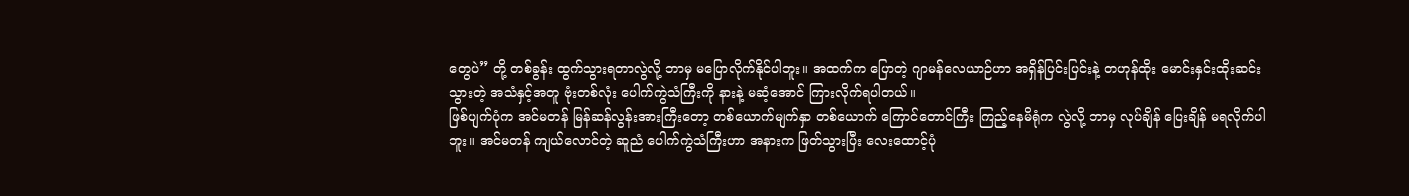တွေပဲ” တို့ တစ်ခွန်း ထွက်သွားရတာလွဲလို့ ဘာမှ မပြောလိုက်နိုင်ပါဘူး။ အထက်က ပြောတဲ့ ဂျာမန်လေယာဉ်ဟာ အရှိန်ပြင်းပြင်းနဲ့ တဟုန်ထိုး မောင်းနှင်းထိုးဆင်းသွားတဲ့ အသံနှင့်အတူ ဗုံးတစ်လုံး ပေါက်ကွဲသံကြီးကို နားနဲ့ မဆံ့အောင် ကြားလိုက်ရပါတယ်။
ဖြစ်ပျက်ပုံက အင်မတန် မြန်ဆန်လွန်းအားကြီးတော့ တစ်ယောက်မျက်နှာ တစ်ယောက် ကြောင်တောင်ကြီး ကြည့်နေမိရုံက လွဲလို့ ဘာမှ လုပ်ချိန် ပြေးချိန် မရလိုက်ပါဘူး။ အင်မတန် ကျယ်လောင်တဲ့ ဆူညံ ပေါက်ကွဲသံကြီးဟာ အနားက ဖြတ်သွားပြီး လေးထောင့်ပုံ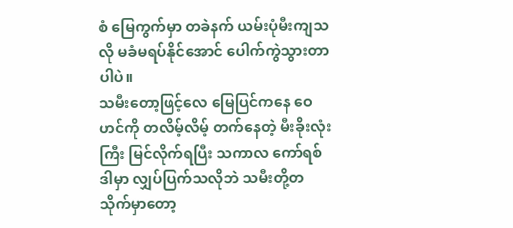စံ မြေကွက်မှာ တခဲနက် ယမ်းပုံမီးကျသလို မခံမရပ်နိုင်အောင် ပေါက်ကွဲသွားတာပါပဲ။
သမီးတော့ဖြင့်လေ မြေပြင်ကနေ ဝေဟင်ကို တလိမ့်လိမ့် တက်နေတဲ့ မီးခိုးလုံးကြီး မြင်လိုက်ရပြီး သကာလ ကော်ရစ်ဒါမှာ လျှပ်ပြက်သလိုဘဲ သမီးတို့တသိုက်မှာတော့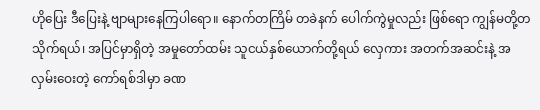ဟိုပြေး ဒီပြေးနဲ့ ဗျာများနေကြပါရော။ နောက်တကြိမ် တခဲနက် ပေါက်ကွဲမှုလည်း ဖြစ်ရော ကျွန်မတို့တသိုက်ရယ်၊ အပြင်မှာရှိတဲ့ အမှုတော်ထမ်း သူငယ်နှစ်ယောက်တို့ရယ် လှေကား အတက်အဆင်းနဲ့ အလှမ်းဝေးတဲ့ ကော်ရစ်ဒါမှာ ခဏ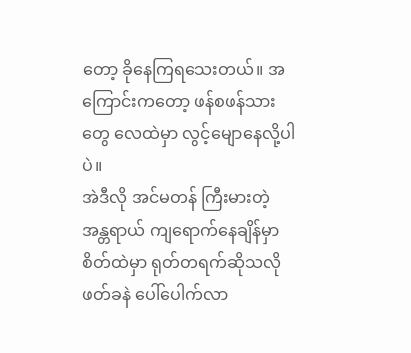တော့ ခိုနေကြရသေးတယ်။ အကြောင်းကတော့ ဖန်စဖန်သားတွေ လေထဲမှာ လွင့်မျောနေလို့ပါပဲ။
အဲဒီလို အင်မတန် ကြီးမားတဲ့ အန္တရာယ် ကျရောက်နေချိန်မှာ စိတ်ထဲမှာ ရုတ်တရက်ဆိုသလို ဖတ်ခနဲ ပေါ်ပေါက်လာ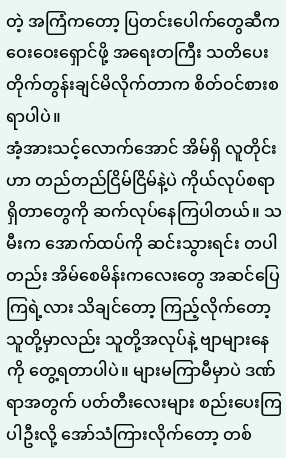တဲ့ အကြံကတော့ ပြတင်းပေါက်တွေဆီက ဝေးဝေးရှောင်ဖို့ အရေးတကြီး သတိပေး တိုက်တွန်းချင်မိလိုက်တာက စိတ်ဝင်စားစရာပါပဲ။
အံ့အားသင့်လောက်အောင် အိမ်ရှိ လူတိုင်းဟာ တည်တည်ငြိမ်ငြိမ်နဲ့ပဲ ကိုယ်လုပ်စရာရှိတာတွေကို ဆက်လုပ်နေကြပါတယ်။ သမီးက အောက်ထပ်ကို ဆင်းသွားရင်း တပါတည်း အိမ်စေမိန်းကလေးတွေ အဆင်ပြေကြရဲ့လား သိချင်တော့ ကြည့်လိုက်တော့ သူတို့မှာလည်း သူတို့အလုပ်နဲ့ ဗျာများနေကို တွေ့ရတာပါပဲ။ များမကြာမီမှာပဲ ဒဏ်ရာအတွက် ပတ်တီးလေးများ စည်းပေးကြပါဦးလို့ အော်သံကြားလိုက်တော့ တစ်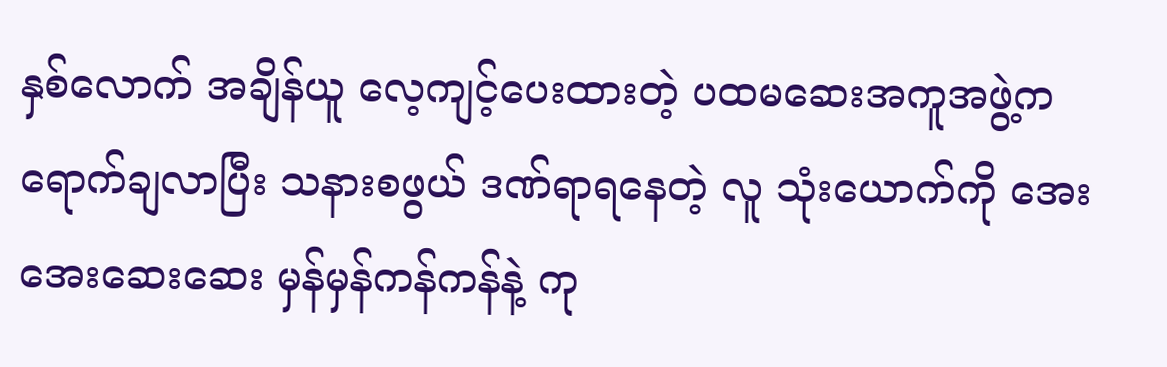နှစ်လောက် အချိန်ယူ လေ့ကျင့်ပေးထားတဲ့ ပထမဆေးအကူအဖွဲ့က ရောက်ချလာပြီး သနားစဖွယ် ဒဏ်ရာရနေတဲ့ လူ သုံးယောက်ကို အေးအေးဆေးဆေး မှန်မှန်ကန်ကန်နဲ့ ကု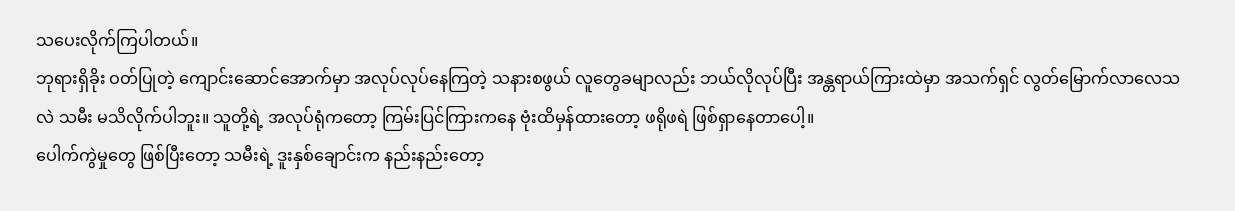သပေးလိုက်ကြပါတယ်။
ဘုရားရှိခိုး ဝတ်ပြုတဲ့ ကျောင်းဆောင်အောက်မှာ အလုပ်လုပ်နေကြတဲ့ သနားစဖွယ် လူတွေခမျာလည်း ဘယ်လိုလုပ်ပြီး အန္တရာယ်ကြားထဲမှာ အသက်ရှင် လွတ်မြောက်လာလေသလဲ သမီး မသိလိုက်ပါဘူး။ သူတို့ရဲ့ အလုပ်ရုံကတော့ ကြမ်းပြင်ကြားကနေ ဗုံးထိမှန်ထားတော့ ဖရိုဖရဲ ဖြစ်ရှာနေတာပေါ့။
ပေါက်ကွဲမှုတွေ ဖြစ်ပြီးတော့ သမီးရဲ့ ဒူးနှစ်ချောင်းက နည်းနည်းတော့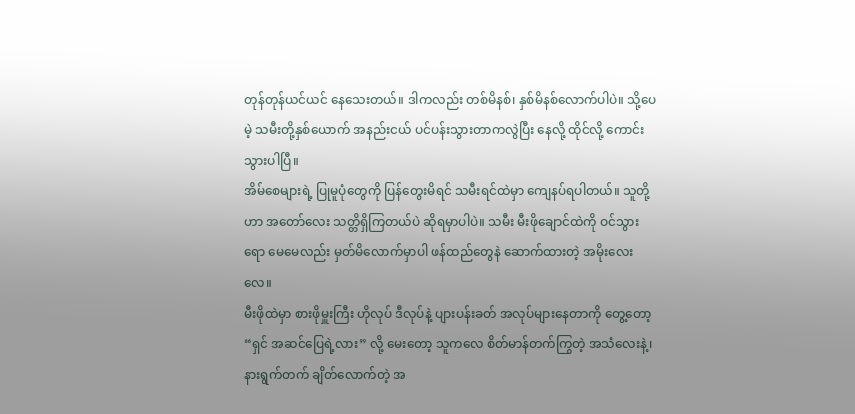တုန်တုန်ယင်ယင် နေသေးတယ်။ ဒါကလည်း တစ်မိနစ်၊ နှစ်မိနစ်လောက်ပါပဲ။ သို့ပေမဲ့ သမီးတို့နှစ်ယောက် အနည်းငယ် ပင်ပန်းသွားတာကလွဲပြီး နေလို့ ထိုင်လို့ ကောင်းသွားပါပြီ။
အိမ်စေများရဲ့ ပြုမူပုံတွေကို ပြန်တွေးမိရင် သမီးရင်ထဲမှာ ကျေနပ်ရပါတယ်။ သူတို့ဟာ အတော်လေး သတ္တိရှိကြတယ်ပဲ ဆိုရမှာပါပဲ။ သမီး မီးဖိုချောင်ထဲကို ဝင်သွားရော မေမေလည်း မှတ်မိလောက်မှာပါ ဖန်ထည်တွေနဲ ဆောက်ထားတဲ့ အမိုးလေးလေ။
မီးဖိုထဲမှာ စားဖိုမှူးကြီး ဟိုလုပ် ဒီလုပ်နဲ့ ပျားပန်းခတ် အလုပ်များနေတာကို တွေ့တော့ “ရှင် အဆင်ပြေရဲ့လား” လို့ မေးတော့ သူကလေ စိတ်မာန်တက်ကြွတဲ့ အသံလေးနဲ့၊ နားရွက်တက် ချိတ်လောက်တဲ့ အ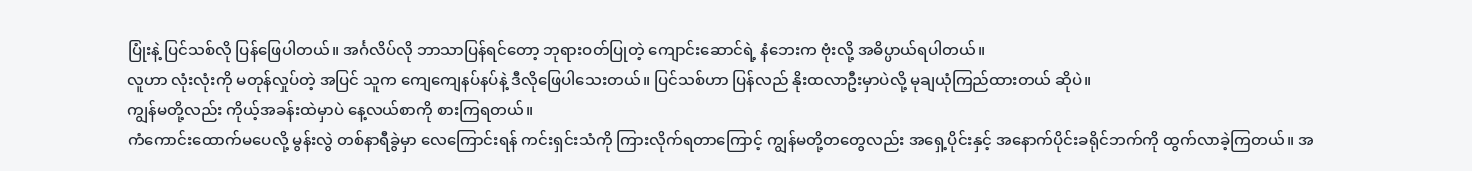ပြုံးနဲ့ ပြင်သစ်လို ပြန်ဖြေပါတယ်။ အင်္ဂလိပ်လို ဘာသာပြန်ရင်တော့ ဘုရားဝတ်ပြုတဲ့ ကျောင်းဆောင်ရဲ့ နံဘေးက ဗုံးလို့ အဓိပ္ပာယ်ရပါတယ်။
လူဟာ လုံးလုံးကို မတုန်လှုပ်တဲ့ အပြင် သူက ကျေကျေနပ်နပ်နဲ့ ဒီလိုဖြေပါသေးတယ်။ ပြင်သစ်ဟာ ပြန်လည် နိုးထလာဦးမှာပဲလို့ မုချယုံကြည်ထားတယ် ဆိုပဲ။
ကျွန်မတို့လည်း ကိုယ့်အခန်းထဲမှာပဲ နေ့လယ်စာကို စားကြရတယ်။
ကံကောင်းထောက်မပေလို့ မွန်းလွဲ တစ်နာရီခွဲမှာ လေကြောင်းရန် ကင်းရှင်းသံကို ကြားလိုက်ရတာကြောင့် ကျွန်မတို့တတွေလည်း အရှေ့ပိုင်းနှင့် အနောက်ပိုင်းခရိုင်ဘက်ကို ထွက်လာခဲ့ကြတယ်။ အ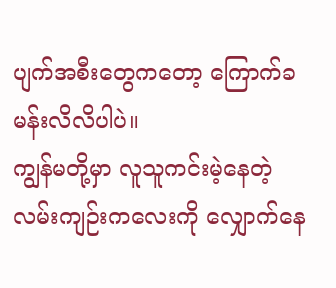ပျက်အစီးတွေကတော့ ကြောက်ခမန်းလိလိပါပဲ။
ကျွန်မတို့မှာ လူသူကင်းမဲ့နေတဲ့ လမ်းကျဉ်းကလေးကို လျှောက်နေ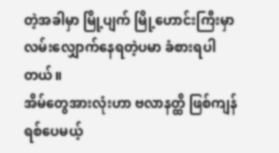တဲ့အခါမှာ မြို့ပျက် မြို့ဟောင်းကြီးမှာ လမ်းလျှောက်နေရတဲ့ပမာ ခံစားရပါတယ်။
အိမ်တွေအားလုံးဟာ ဗလာနတ္ထိ ဖြစ်ကျန်ရစ်ပေမယ့်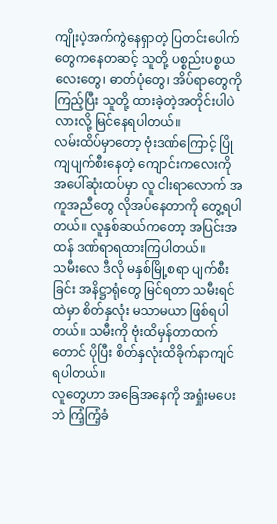ကျိုးပဲ့အက်ကွဲနေရှာတဲ့ ပြတင်းပေါက်တွေကနေတဆင့် သူတို့ ပစ္စည်းပစ္စယလေးတွေ၊ ဓာတ်ပုံတွေ၊ အိပ်ရာတွေကို ကြည့်ပြီး သူတို့ ထားခဲ့တဲ့အတိုင်းပါပဲလားလို့ မြင်နေရပါတယ်။
လမ်းထိပ်မှာတော့ ဗုံးဒဏ်ကြောင့် ပြိုကျပျက်စီးနေတဲ့ ကျောင်းကလေးကို အပေါ်ဆုံးထပ်မှာ လူ ငါးရာလောက် အကူအညီတွေ လိုအပ်နေတာကို တွေ့ရပါတယ်။ လူနှစ်ဆယ်ကတော့ အပြင်းအထန် ဒဏ်ရာရထားကြပါတယ်။
သမီးလေ ဒီလို မနှစ်မြို့စရာ ပျက်စီးခြင်း အနိဋ္ဌာရုံတွေ မြင်ရတာ သမီးရင်ထဲမှာ စိတ်နှလုံး မသာမယာ ဖြစ်ရပါတယ်။ သမီးကို ဗုံးထိမှန်တာထက်တောင် ပိုပြီး စိတ်နှလုံးထိခိုက်နာကျင်ရပါတယ်။
လူတွေဟာ အခြေအနေကို အရှုံးမပေးဘဲ ကြံ့ကြံ့ခံ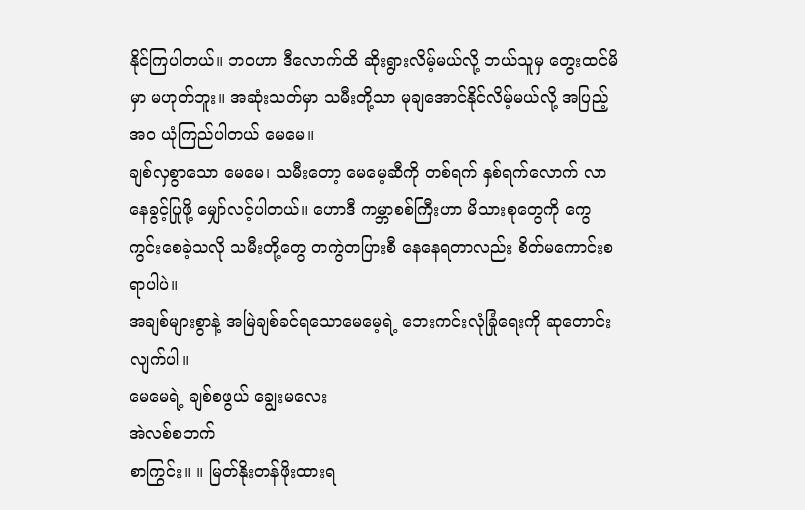နိုင်ကြပါတယ်။ ဘဝဟာ ဒီလောက်ထိ ဆိုးရွားလိမ့်မယ်လို့ ဘယ်သူမှ တွေးထင်မိမှာ မဟုတ်ဘူး။ အဆုံးသတ်မှာ သမီးတို့သာ မုချအောင်နိုင်လိမ့်မယ်လို့ အပြည့်အဝ ယုံကြည်ပါတယ် မေမေ။
ချစ်လှစွာသော မေမေ၊ သမီးတော့ မေမေ့ဆီကို တစ်ရက် နှစ်ရက်လောက် လာနေခွင့်ပြုဖို့ မျှော်လင့်ပါတယ်။ ဟောဒီ ကမ္ဘာစစ်ကြီးဟာ မိသားစုတွေကို ကွေကွင်းစေခဲ့သလို သမီးတို့တွေ တကွဲတပြားစီ နေနေရတာလည်း စိတ်မကောင်းစရာပါပဲ။
အချစ်များစွာနဲ့ အမြဲချစ်ခင်ရသောမေမေ့ရဲ့ ဘေးကင်းလုံခြုံရေးကို ဆုတောင်းလျက်ပါ။
မေမေရဲ့ ချစ်စဖွယ် ချွေးမလေး
အဲလစ်စဘက်
စာကြွင်း။ ။ မြတ်နိုးတန်ဖိုးထားရ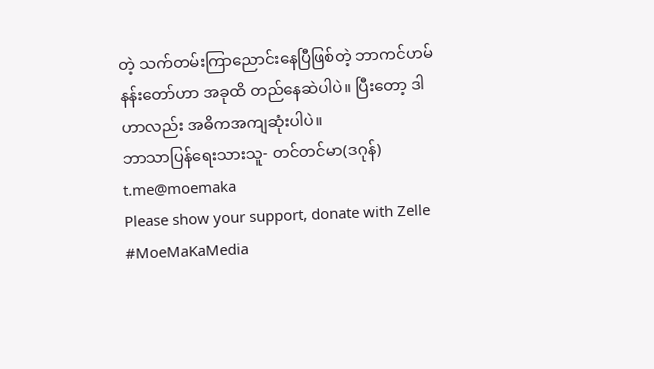တဲ့ သက်တမ်းကြာညောင်းနေပြီဖြစ်တဲ့ ဘာကင်ဟမ်နန်းတော်ဟာ အခုထိ တည်နေဆဲပါပဲ။ ပြီးတော့ ဒါဟာလည်း အဓိကအကျဆုံးပါပဲ။
ဘာသာပြန်ရေးသားသူ- တင်တင်မာ(ဒဂုန်)
t.me@moemaka
Please show your support, donate with Zelle
#MoeMaKaMedia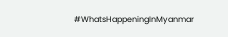#WhatsHappeningInMyanmar